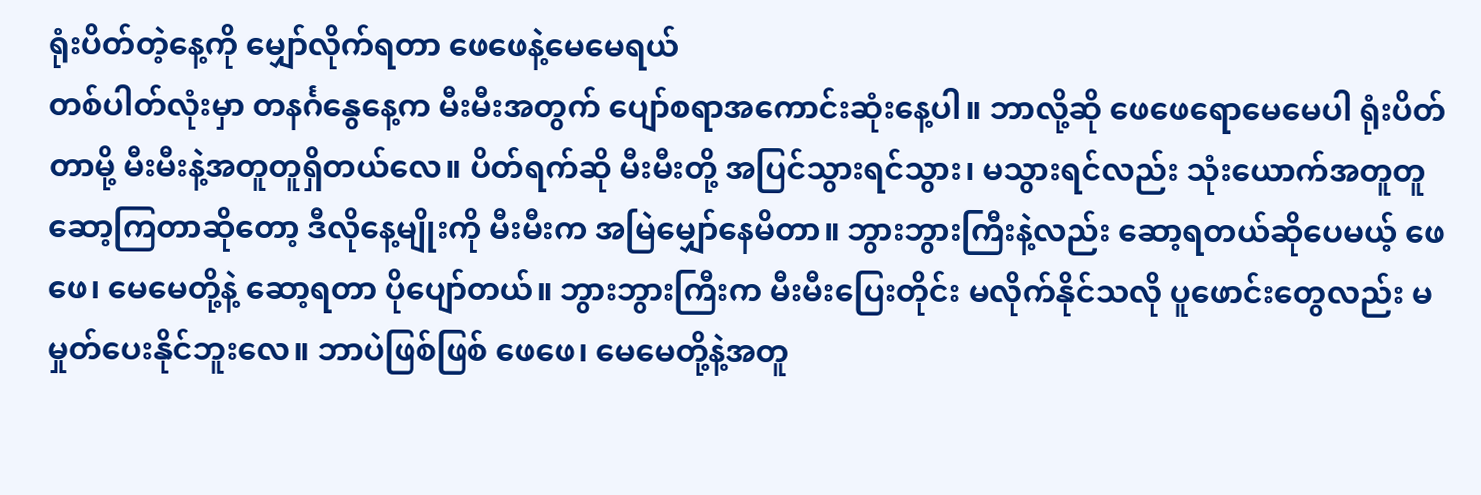ရုံးပိတ်တဲ့နေ့ကို မျှော်လိုက်ရတာ ဖေဖေနဲ့မေမေရယ်
တစ်ပါတ်လုံးမှာ တနင်္ဂနွေနေ့က မီးမီးအတွက် ပျော်စရာအကောင်းဆုံးနေ့ပါ။ ဘာလို့ဆို ဖေဖေရောမေမေပါ ရုံးပိတ်တာမို့ မီးမီးနဲ့အတူတူရှိတယ်လေ။ ပိတ်ရက်ဆို မီးမီးတို့ အပြင်သွားရင်သွား၊ မသွားရင်လည်း သုံးယောက်အတူတူဆော့ကြတာဆိုတော့ ဒီလိုနေ့မျိုးကို မီးမီးက အမြဲမျှော်နေမိတာ။ ဘွားဘွားကြီးနဲ့လည်း ဆော့ရတယ်ဆိုပေမယ့် ဖေဖေ၊ မေမေတို့နဲ့ ဆော့ရတာ ပိုပျော်တယ်။ ဘွားဘွားကြီးက မီးမီးပြေးတိုင်း မလိုက်နိုင်သလို ပူဖောင်းတွေလည်း မမှုတ်ပေးနိုင်ဘူးလေ။ ဘာပဲဖြစ်ဖြစ် ဖေဖေ၊ မေမေတို့နဲ့အတူ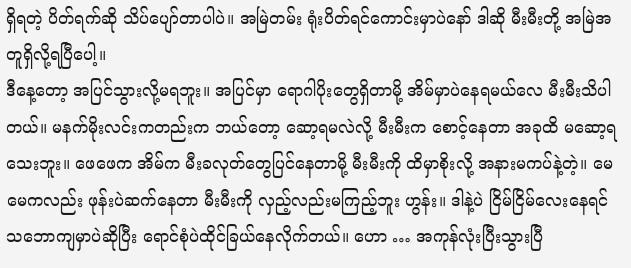ရှိရတဲ့ ပိတ်ရက်ဆို သိပ်ပျော်တာပါပဲ။ အမြဲတမ်း ရုံးပိတ်ရင်ကောင်းမှာပဲနော် ဒါဆို မီးမီးတို့ အမြဲအတူရှိလို့ရပြီပေါ့။
ဒီနေ့တော့ အပြင်သွားလို့မရဘူး။ အပြင်မှာ ရောဂါပိုးတွေရှိတာမို့ အိမ်မှာပဲနေရမယ်လေ မီးမီးသိပါတယ်။ မနက်မိုးလင်းကတည်းက ဘယ်တော့ ဆော့ရမလဲလို့ မီးမီးက စောင့်နေတာ အခုထိ မဆော့ရသေးဘူး။ ဖေဖေက အိမ်က မီးခလုတ်တွေပြင်နေတာမို့ မီးမီးကို ထိမှာစိုးလို့ အနားမကပ်နဲ့တဲ့။ မေမေကလည်း ဖုန်းပဲဆက်နေတာ မီးမီးကို လှည့်လည်းမကြည့်ဘူး ဟွန်း။ ဒါနဲ့ပဲ ငြိမ်ငြိမ်လေးနေရင် သဘောကျမှာပဲဆိုပြီး ရောင်စုံပဲထိုင်ခြယ်နေလိုက်တယ်။ ဟော … အကုန်လုံးပြီးသွားပြီ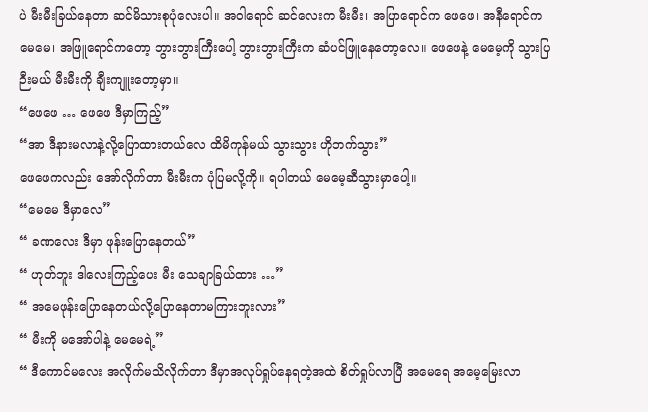ပဲ မီးမီးခြယ်နေတာ ဆင်မိသားစုပုံလေးပါ။ အဝါရောင် ဆင်လေးက မီးမီး၊ အပြာရောင်က ဖေဖေ၊ အနီရောင်က မေမေ၊ အဖြူရောင်ကတော့ ဘွားဘွားကြီးပေါ့ ဘွားဘွားကြီးက ဆံပင်ဖြူနေတော့လေ။ ဖေဖေနဲ့ မေမေ့ကို သွားပြဉီးမယ် မီးမီးကို ချီးကျူးတော့မှာ။
“ဖေဖေ … ဖေဖေ ဒီမှာကြည့်”
“အာ ဒီနားမလာနဲ့လို့ပြောထားတယ်လေ ထိမိကုန်မယ် သွားသွား ဟိုဘက်သွား”
ဖေဖေကလည်း အော်လိုက်တာ မီးမီးက ပုံပြမလို့ကို။ ရပါတယ် မေမေ့ဆီသွားမှာပေါ့။
“မေမေ ဒီမှာလေ”
“ ခဏလေး ဒီမှာ ဖုန်းပြောနေတယ်”
“ ဟုတ်ဘူး ဒါလေးကြည့်ပေး မီး သေချာခြယ်ထား …”
“ အမေဖုန်းပြောနေတယ်လို့ပြောနေတာမကြားဘူးလား”
“ မီးကို မအော်ပါနဲ့ မေမေရဲ့”
“ ဒီကောင်မလေး အလိုက်မသိလိုက်တာ ဒီမှာအလုပ်ရှုပ်နေရတဲ့အထဲ စိတ်ရှုပ်လာပြီ အမေရေ အမေ့မြေးလာ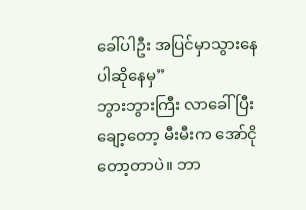ခေါ်ပါဦး အပြင်မှာသွားနေပါဆိုနေမှ”
ဘွားဘွားကြီး လာခေါ်ပြီးချော့တော့ မီးမီးက အော်ငိုတော့တာပဲ။ ဘာ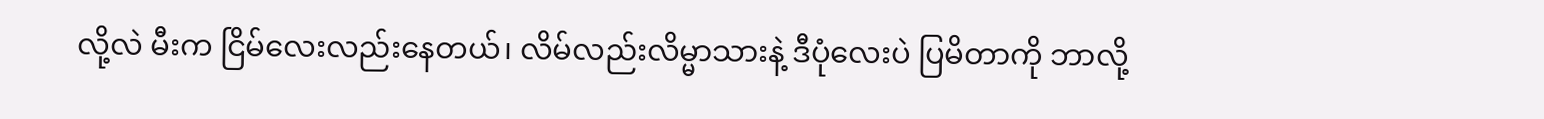လို့လဲ မီးက ငြိမ်လေးလည်းနေတယ်၊ လိမ်လည်းလိမ္မာသားနဲ့ ဒီပုံလေးပဲ ပြမိတာကို ဘာလို့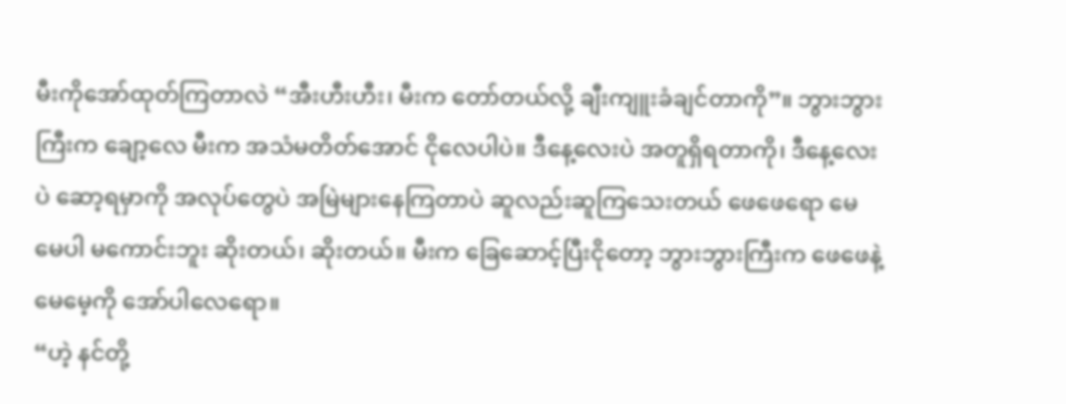မီးကိုအော်ထုတ်ကြတာလဲ “အီးဟီးဟီး၊ မီးက တော်တယ်လို့ ချီးကျူးခံချင်တာကို”။ ဘွားဘွားကြီးက ချော့လေ မီးက အသံမတိတ်အောင် ငိုလေပါပဲ။ ဒီနေ့လေးပဲ အတူရှိရတာကို၊ ဒီနေ့လေးပဲ ဆော့ရမှာကို အလုပ်တွေပဲ အမြဲများနေကြတာပဲ ဆူလည်းဆူကြသေးတယ် ဖေဖေရော မေမေပါ မကောင်းဘူး ဆိုးတယ်၊ ဆိုးတယ်။ မီးက ခြေဆောင့်ပြီးငိုတော့ ဘွားဘွားကြီးက ဖေဖေနဲ့မေမေ့ကို အော်ပါလေရော။
“ဟဲ့ နင်တို့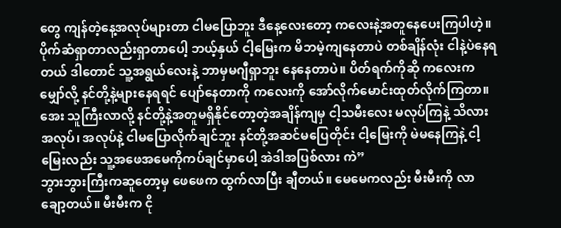တွေ ကျန်တဲ့နေ့အလုပ်များတာ ငါမပြောဘူး ဒီနေ့လေးတော့ ကလေးနဲ့အတူနေပေးကြပါဟဲ့။ ပိုက်ဆံရှာတာလည်းရှာတာပေါ့ ဘယ့်နှယ် ငါ့မြေးက မိဘမဲ့ကျနေတာပဲ တစ်ချိန်လုံး ငါနဲ့ပဲနေရတယ် ဒါတောင် သူ့အရွယ်လေးနဲ့ ဘာမှမဂျီရှာဘူး နေနေတာပဲ။ ပိတ်ရက်ကိုဆို ကလေးက မျှော်လို့ နင်တို့နဲ့များနေရရင် ပျော်နေတာကို ကလေးကို အော်လိုက်မောင်းထုတ်လိုက်ကြတာ။ အေး သူကြီးလာလို့ နင်တို့နဲ့အတူမရှိနိုင်တော့တဲ့အချိန်ကျမှ ငါ့သမီးလေး မလုပ်ကြနဲ့ သိလား အလုပ်၊ အလုပ်နဲ့ ငါမပြောလိုက်ချင်ဘူး နင်တို့အဆင်မပြေတိုင်း ငါ့မြေးကို မဲမနေကြနဲ့ ငါ့မြေးလည်း သူ့အဖေအမေကိုကပ်ချင်မှာပေါ့ အဲဒါအပြစ်လား ကဲ”
ဘွားဘွားကြီးကဆူတော့မှ ဖေဖေက ထွက်လာပြီး ချီတယ်။ မေမေကလည်း မီးမီးကို လာချော့တယ်။ မီးမီးက ငို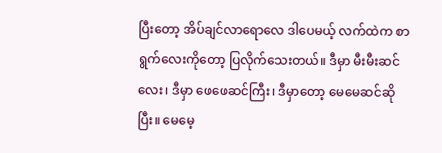ပြီးတော့ အိပ်ချင်လာရောလေ ဒါပေမယ့် လက်ထဲက စာရွက်လေးကိုတော့ ပြလိုက်သေးတယ်။ ဒီမှာ မီးမီးဆင်လေး၊ ဒီမှာ ဖေဖေဆင်ကြီး၊ ဒီမှာတော့ မေမေဆင်ဆိုပြီး။ မေမေ့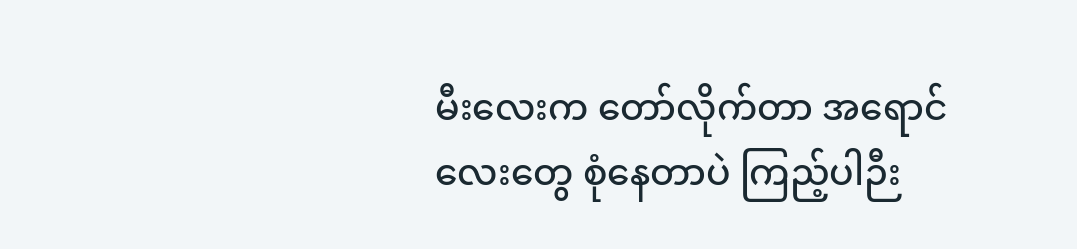မီးလေးက တော်လိုက်တာ အရောင်လေးတွေ စုံနေတာပဲ ကြည့်ပါဉီး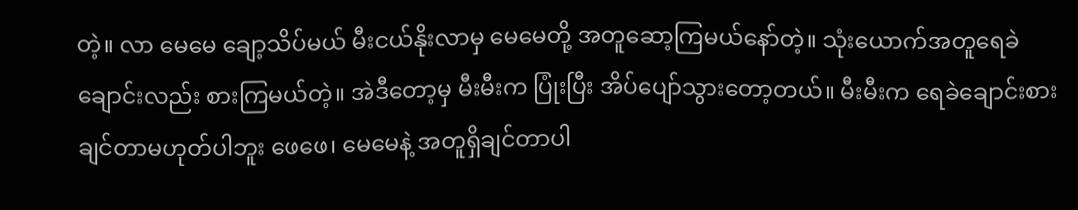တဲ့။ လာ မေမေ ချော့သိပ်မယ် မီးငယ်နိုးလာမှ မေမေတို့ အတူဆော့ကြမယ်နော်တဲ့။ သုံးယောက်အတူရေခဲချောင်းလည်း စားကြမယ်တဲ့။ အဲဒီတော့မှ မီးမီးက ပြုံးပြီး အိပ်ပျော်သွားတော့တယ်။ မီးမီးက ရေခဲချောင်းစားချင်တာမဟုတ်ပါဘူး ဖေဖေ၊ မေမေနဲ့ အတူရှိချင်တာပါ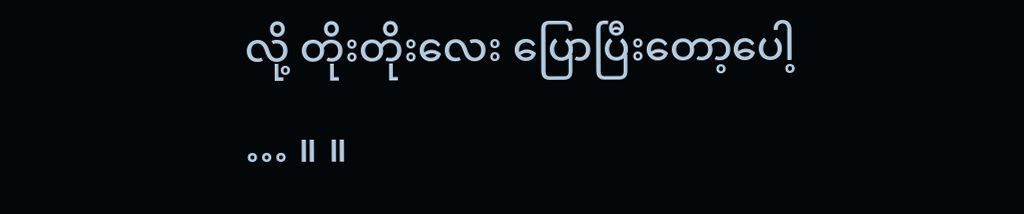လို့ တိုးတိုးလေး ပြောပြီးတော့ပေါ့ … ။ ။